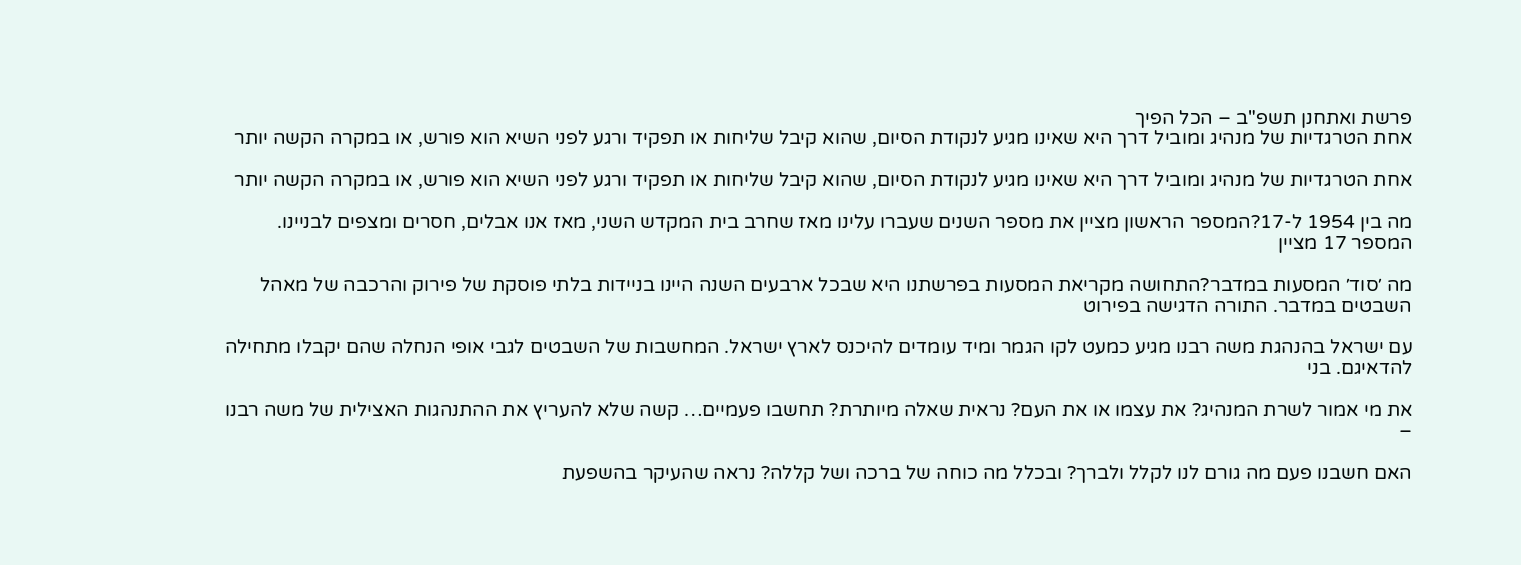פרשת ואתחנן תשפ"ב – הכל הפיך
אחת הטרגדיות של מנהיג ומוביל דרך היא שאינו מגיע לנקודת הסיום, שהוא קיבל שליחות או תפקיד ורגע לפני השיא הוא פורש, או במקרה הקשה יותר

אחת הטרגדיות של מנהיג ומוביל דרך היא שאינו מגיע לנקודת הסיום, שהוא קיבל שליחות או תפקיד ורגע לפני השיא הוא פורש, או במקרה הקשה יותר

מה בין 1954 ל-17?המספר הראשון מציין את מספר השנים שעברו עלינו מאז שחרב בית המקדש השני, מאז אנו אבלים, חסרים ומצפים לבניינו. המספר 17 מציין

מה ׳סוד׳ המסעות במדבר?התחושה מקריאת המסעות בפרשתנו היא שבכל ארבעים השנה היינו בניידות בלתי פוסקת של פירוק והרכבה של מאהל השבטים במדבר. התורה הדגישה בפירוט

עם ישראל בהנהגת משה רבנו מגיע כמעט לקו הגמר ומיד עומדים להיכנס לארץ ישראל. המחשבות של השבטים לגבי אופי הנחלה שהם יקבלו מתחילה להדאיגם. בני

את מי אמור לשרת המנהיג? את עצמו או את העם? נראית שאלה מיותרת? תחשבו פעמיים… קשה שלא להעריץ את ההתנהגות האצילית של משה רבנו –

האם חשבנו פעם מה גורם לנו לקלל ולברך? ובכלל מה כוחה של ברכה ושל קללה? נראה שהעיקר בהשפעת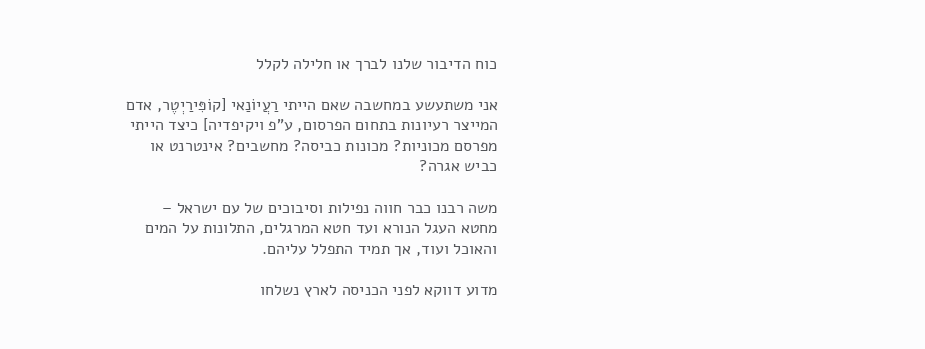כוח הדיבור שלנו לברך או חלילה לקלל

אני משתעשע במחשבה שאם הייתי רַעֲיוֹנַאי [קוֹפִּירַיְטֶר, אדם המייצר רעיונות בתחום הפרסום, ע"פ ויקיפדיה] כיצד הייתי מפרסם מכוניות? מכונות כביסה? מחשבים? אינטרנט או כביש אגרה?

משה רבנו כבר חווה נפילות וסיבוכים של עם ישראל – מחטא העגל הנורא ועד חטא המרגלים, התלונות על המים והאוכל ועוד, אך תמיד התפלל עליהם.

מדוע דווקא לפני הכניסה לארץ נשלחו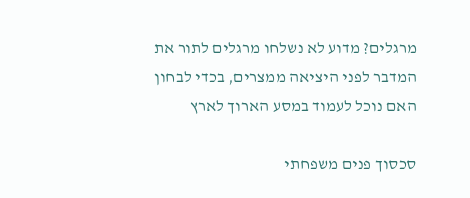מרגלים? מדוע לא נשלחו מרגלים לתור את המדבר לפני היציאה ממצרים, בכדי לבחון האם נוכל לעמוד במסע הארוך לארץ

סכסוך פנים משפחתי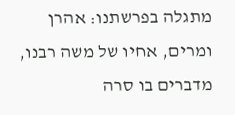מתגלה בפרשתנו: אהרן ומרים, אחיו של משה רבנו, מדברים בו סרה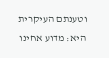וטענתם העיקרית היא: מדוע אחינו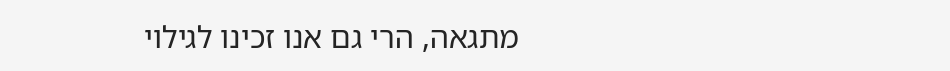מתגאה, הרי גם אנו זכינו לגילוי